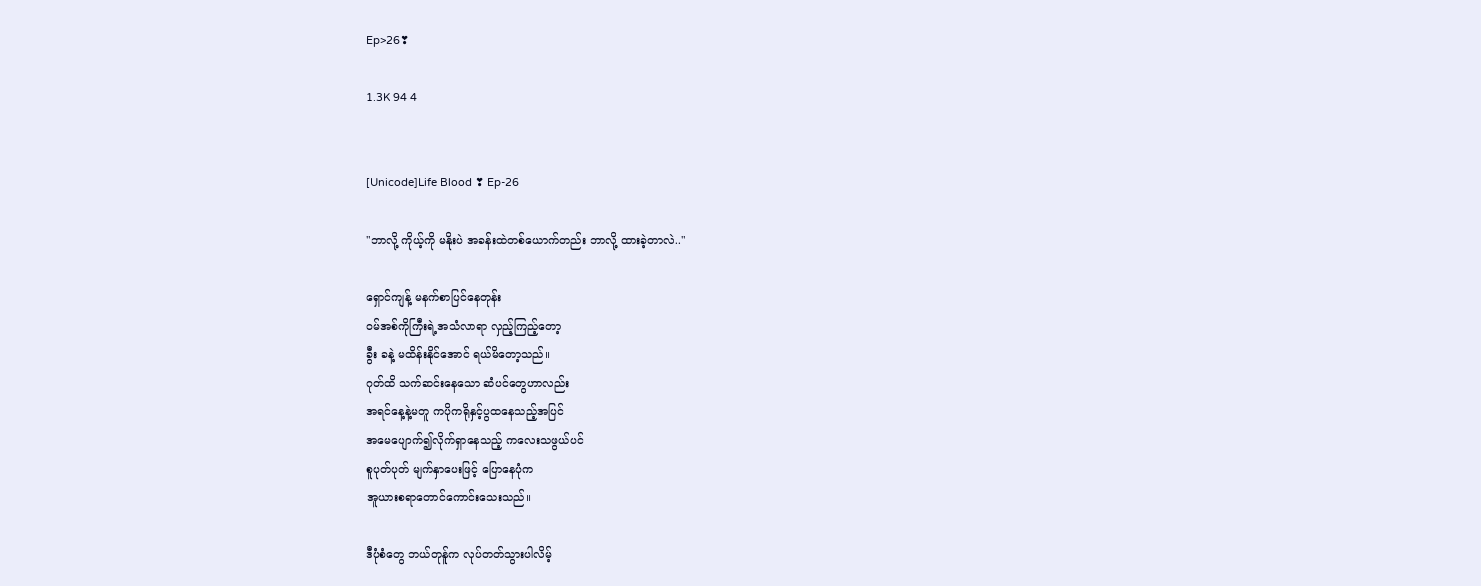Ep>26❣

1.3K 94 4


[Unicode]Life Blood ❣ Ep-26

"ဘာလို့ ကိုယ့်ကို မနိုးပဲ အခန်းထဲ‌တစ်ယောက်တည်း ဘာလို့ ထားခဲ့တာလဲ.."

ရှောင်ကျန့် မနက်စာပြင်နေတုန်း
ဝမ်အစ်ကိုကြီးရဲ့အသံလာရာ လှည့်ကြည့်တော့
ခွီး ခနဲ့ မထိန်းနိုင်အောင် ရယ်မိတော့သည်။
ဂုတ်ထိ သက်ဆင်းနေသော ဆံပင်တွေဟာလည်း
အရင်နေ့နဲ့မတူ ကပိုကရိုနှင့်ပွထနေသည့်အပြင်
အမေပျောက်၍လိုက်ရှာနေသည့် ကလေးသဖွယ်ပင်
စူပုတ်ပုတ် မျက်နှာပေးဖြင့် ပြောနေပုံက
အူယားစရာတောင်ကောင်းသေးသည်။

ဒီပုံစံတွေ ဘယ်တုန်ူက လုပ်တတ်သွားပါလိမ့်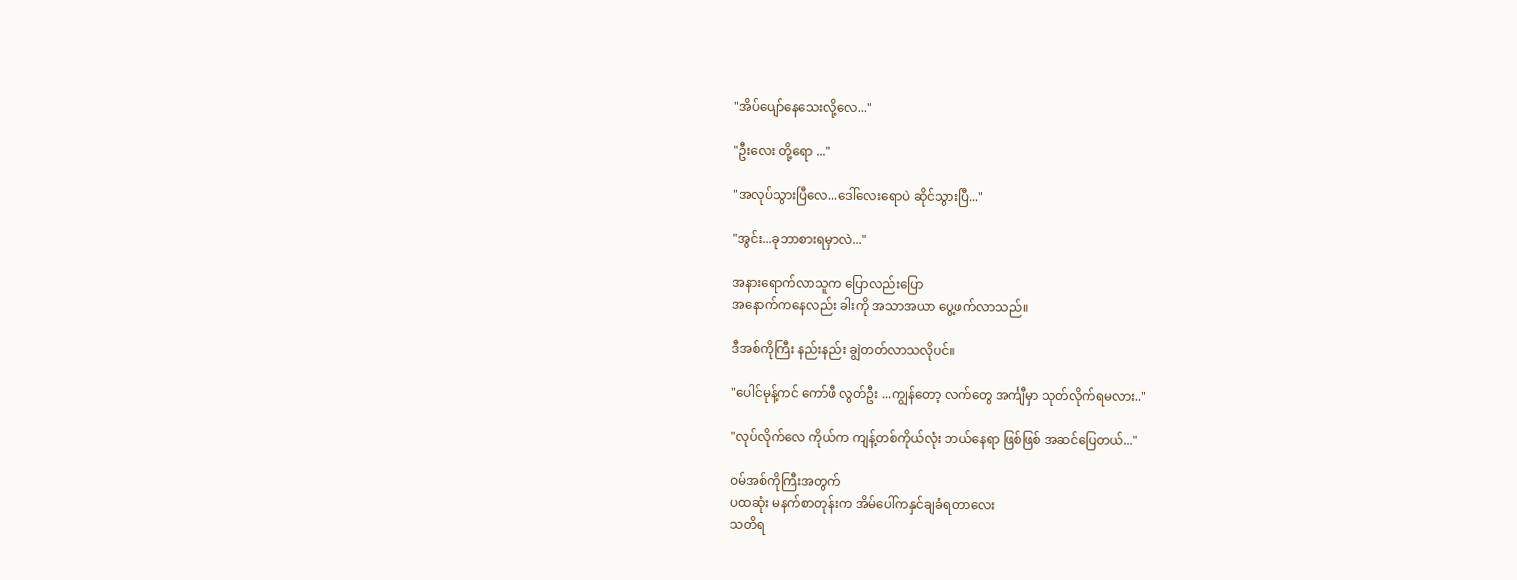"အိပ်ပျော်နေသေးလို့လေ..."

"ဦးလေး တို့ရော ..."

"အလုပ်သွားပြီလေ...ဒေါ်လေးရောပဲ ဆိုင်သွားပြီ..."

"အွင်း...ခုဘာစားရမှာလဲ..."

အ‌နားရောက်လာသူက ပြောလည်းပြော
အနောက်ကနေလည်း ခါးကို အသာအယာ ပွေ့ဖက်လာသည်။

ဒီအစ်ကိုကြီး နည်းနည်း ချွဲတတ်လာသလိုပင်။

"ပေါင်မုန့်ကင် ကော်ဖီ လွတ်ဦး ...ကျွန်တော့ လက်တွေ အင်္ကျီမှာ သုတ်လိုက်ရမလား.."

"လုပ်လိုက်လေ ကိုယ်က ကျန့်တစ်ကိုယ်လုံး ဘယ်နေရာ ဖြစ်ဖြစ် အဆင်ပြေတယ်..."

ဝမ်အစ်ကိုကြီးအတွက်
ပထဆုံး မနက်စာတုန်းက အိမ်ပေါ်ကနှင်ချခံရတာလေး
သတိရ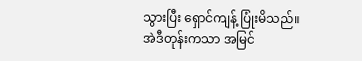သွားပြီး ရှောင်ကျန့် ပြုံးမိသည်။
အဲဒီတုန်းကသာ အမြင်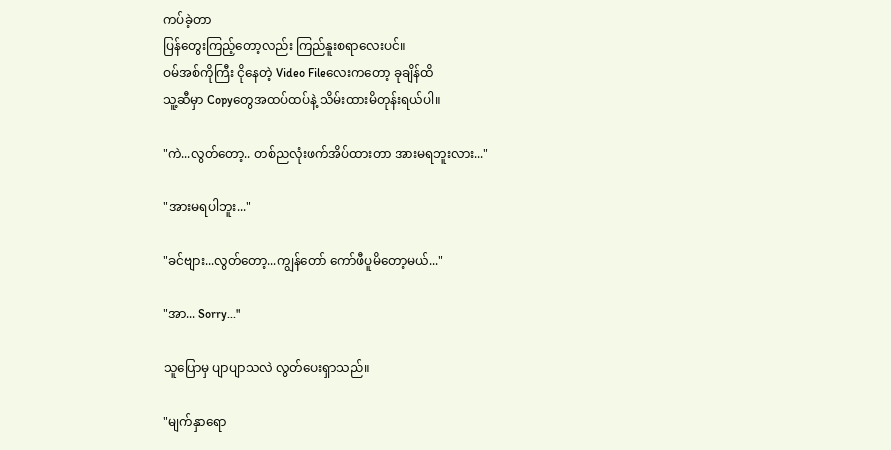ကပ်ခဲ့‌တာ
ပြန်တွေးကြည့်တော့လည်း ကြည်နူးစရာလေးပင်။
ဝမ်အစ်ကိုကြီး ငိုနေတဲ့ Video Fileလေးကတော့ ခုချိန်ထိ
သူ့ဆီမှာ Copyတွေအထပ်ထပ်နဲ့ သိမ်းထားမိတုန်းရယ်ပါ။

"ကဲ...လွတ်‌တော့.. တစ်ညလုံးဖက်အိပ်ထားတာ အားမရဘူးလား..."

"အားမရပါဘူး..."

"ခင်ဗျား...လွတ်တော့...ကျွန်တော် ကော်ဖီပူမိတော့မယ်..."

"အာ... Sorry..."

သူပြောမှ ပျာပျာသလဲ လွတ်ပေးရှာသည်။

"မျက်နှာရော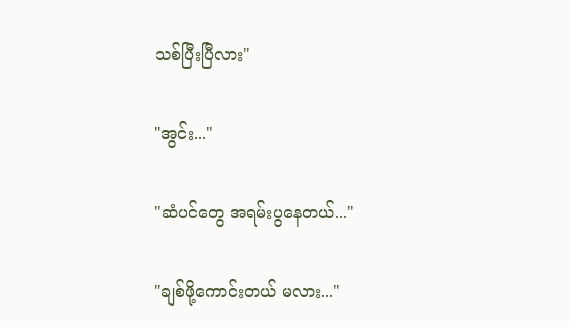သစ်ပြီးပြီလား"

"အွင်း..."

"ဆံပင်တွေ အရမ်းပွနေတယ်..."

"ချစ်ဖို့ကောင်းတယ် မလား..."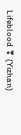Lifeblood ❣ (Yizhan)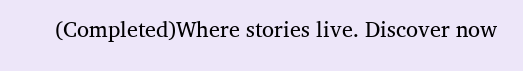(Completed)Where stories live. Discover now